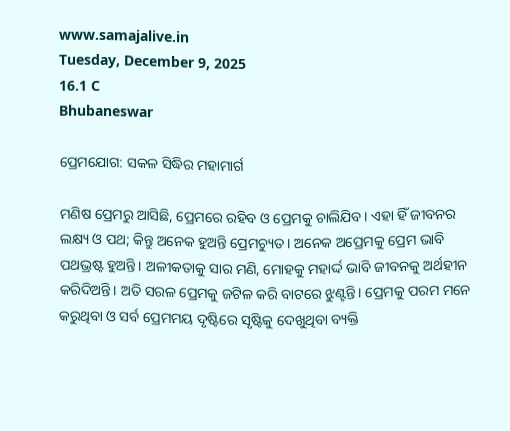www.samajalive.in
Tuesday, December 9, 2025
16.1 C
Bhubaneswar

ପ୍ରେମଯୋଗ: ସକଳ ସିଦ୍ଧିର ମହାମାର୍ଗ

ମଣିଷ ପ୍ରେମରୁ ଆସିଛି, ପ୍ରେମରେ ରହିବ ଓ ପ୍ରେମକୁ ଚାଲିଯିବ। ଏହା ହିଁ ଜୀବନର ଲକ୍ଷ୍ୟ ଓ ପଥ; କିନ୍ତୁ ଅନେକ ହୁଅନ୍ତି ପ୍ରେମଚ୍ୟୁତ। ଅନେକ ଅପ୍ରେମକୁ ପ୍ରେମ ଭାବି ପଥଭ୍ରଷ୍ଟ ହୁଅନ୍ତି। ଅଳୀକତାକୁ ସାର ମଣି, ମୋହକୁ ମହାର୍ଦ୍ଦ ଭାବି ଜୀବନକୁ ଅର୍ଥହୀନ କରିଦିଅନ୍ତି। ଅତି ସରଳ ପ୍ରେମକୁ ଜଟିଳ କରି ବାଟରେ ଝୁଣ୍ଟନ୍ତି। ପ୍ରେମକୁ ପରମ ମନେ କରୁଥିବା ଓ ସର୍ବ ପ୍ରେମମୟ ଦୃଷ୍ଟିରେ ସୃଷ୍ଟିକୁ ଦେଖୁଥିବା ବ୍ୟକ୍ତି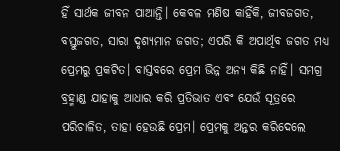ହିଁ ସାର୍ଥକ ଜୀବନ ପାଆନ୍ତି। କେବଳ ମଣିଷ କାହିଁକି, ଜୀବଜଗତ, ବସ୍ତୁଜଗତ, ସାରା ଦୃଶ୍ୟମାନ ଜଗତ; ଏପରି କି ଅପାର୍ଥିବ ଜଗତ ମଧ୍ୟ ପ୍ରେମରୁ ପ୍ରକଟିତ। ବାସ୍ତବରେ ପ୍ରେମ ଭିନ୍ନ ଅନ୍ୟ କିଛି ନାହିଁ। ସମଗ୍ର ବ୍ରହ୍ମାଣ୍ଡ ଯାହାକୁ ଆଧାର କରି ପ୍ରତିଭାତ ଏବଂ ଯେଉଁ ସୂତ୍ରରେ ପରିଚାଳିତ, ତାହା ହେଉଛି ପ୍ରେମ। ପ୍ରେମକୁ ଅନ୍ତର କରିଦେଲେ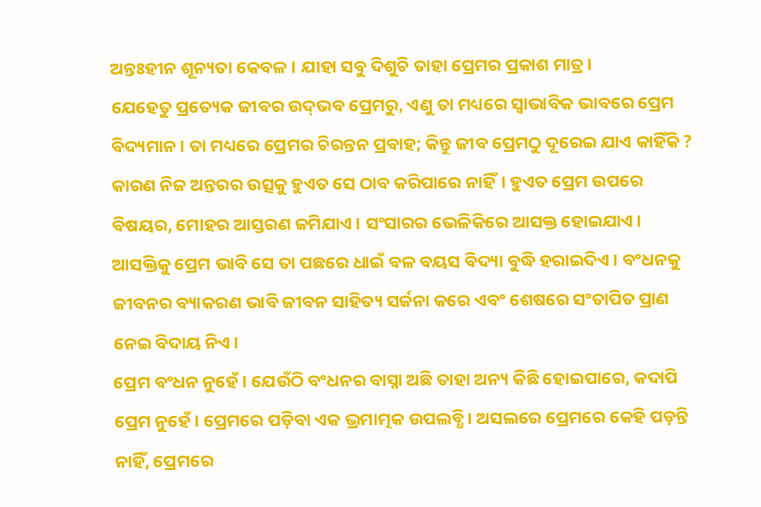ଅନ୍ତଃହୀନ ଶୂନ୍ୟତା କେବଳ। ଯାହା ସବୁ ଦିଶୁଚି ତାହା ପ୍ରେମର ପ୍ରକାଶ ମାତ୍ର।
ଯେହେତୁ ପ୍ରତ୍ୟେକ ଜୀବର ଉଦ୍‍ଭବ ପ୍ରେମରୁ, ଏଣୁ ତା ମଧ୍ୟରେ ସ୍ୱାଭାବିକ ଭାବରେ ପ୍ରେମ ବିଦ୍ୟମାନ। ତା ମଧ୍ୟରେ ପ୍ରେମର ଚିରନ୍ତନ ପ୍ରବାହ; କିନ୍ତୁ ଜୀବ ପ୍ରେମଠୁ ଦୂରେଇ ଯାଏ କାହିଁକି ? କାରଣ ନିଜ ଅନ୍ତରର ଉତ୍ସକୁ ହୁଏତ ସେ ଠାବ କରିପାରେ ନାହିଁ। ହୁଏତ ପ୍ରେମ ଉପରେ ବିଷୟର, ମୋହର ଆସ୍ତରଣ ଜମିଯାଏ। ସଂସାରର ଭେଳିକିରେ ଆସକ୍ତ ହୋଇଯାଏ। ଆସକ୍ତିକୁ ପ୍ରେମ ଭାବି ସେ ତା ପଛରେ ଧାଇଁ ବଳ ବୟସ ବିଦ୍ୟା ବୁଦ୍ଧି ହରାଇଦିଏ। ବଂଧନକୁ ଜୀବନର ବ୍ୟାକରଣ ଭାବି ଜୀବନ ସାହିତ୍ୟ ସର୍ଜନା କରେ ଏବଂ ଶେଷରେ ସଂତାପିତ ପ୍ରାଣ ନେଇ ବିଦାୟ ନିଏ।
ପ୍ରେମ ବଂଧନ ନୁହେଁ। ଯେଉଁଠି ବଂଧନର ବାସ୍ନା ଅଛି ତାହା ଅନ୍ୟ କିଛି ହୋଇପାରେ, କଦାପି ପ୍ରେମ ନୁହେଁ। ପ୍ରେମରେ ପଡ଼ିବା ଏକ ଭ୍ରମାତ୍ମକ ଉପଲବ୍ଧି। ଅସଲରେ ପ୍ରେମରେ କେହି ପଡ଼ନ୍ତି ନାହିଁ, ପ୍ରେମରେ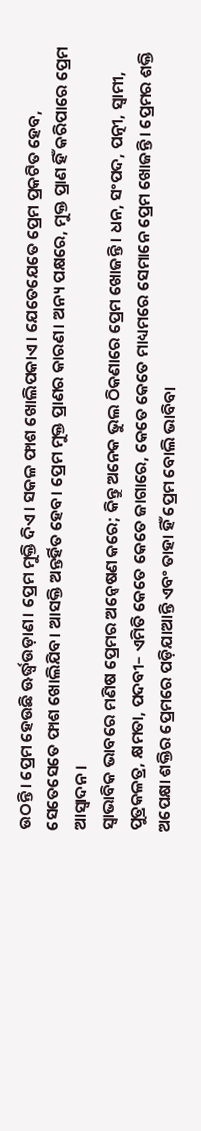ଉଠନ୍ତି। ପ୍ରେମ ହେଉଛି ଊର୍ଦ୍ଧ୍ବଉଡ଼ାଣ। ପ୍ରେମ ମୁକ୍ତି ଦିଏ। ସକଳ ଫାଶ ଖୋଲିପକାଏ। ଯେତେଯେତେ ପ୍ରେମ ପ୍ରକଟିତ ହେବ, ସେତେସେତେ ଫାଶ ଖୋଲିଯିବ। ଆସକ୍ତି ଅନ୍ତର୍ହିତ ହେବ। ପ୍ରେମ ମୁକ୍ତ ପ୍ରାଣର କାରଣ। ଅନ୍ୟ ପକ୍ଷରେ, ମୁକ୍ତ ପ୍ରାଣ ହିଁ କରିପାରେ ପ୍ରେମ ଆସ୍ୱାଦନ।
ସ୍ୱାଭାବିକ ଭାବରେ ମଣିଷ ପ୍ରେମର ଅନ୍ୱେଷଣ କରେ; କିନ୍ତୁ ଅନେକ ଭୁଲ ଠିକଣାରେ ପ୍ରେମ ଖୋଜନ୍ତି। ଧନ, ସଂପଦ, ପତ୍ନୀ, ସ୍ୱାମୀ, ପୁତ୍ରକଳତ୍ର, କ୍ଷମତା, ପଦବୀ– ଏମିତି କେତେ କେତେ ଜାଗାରେ, କେତେ କେତେ ମାଧ୍ୟମରେ ସେମାନେ ପ୍ରେମ ଖୋଜନ୍ତି। ପ୍ରେମର ଶକ୍ତି ଅପେକ୍ଷା ଶକ୍ତିର ପ୍ରେମରେ ପଡ଼ିଯାଆନ୍ତି ଏବଂ ତାହା ହିଁ ପ୍ରେମ ବୋଲି ଭାବିବା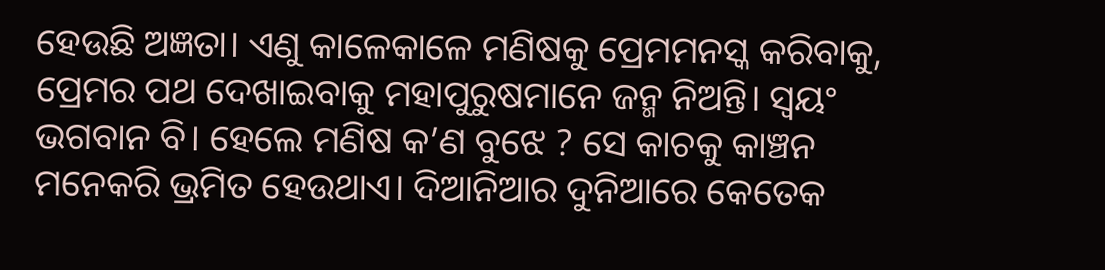ହେଉଛି ଅଜ୍ଞତା। ଏଣୁ କାଳେକାଳେ ମଣିଷକୁ ପ୍ରେମମନସ୍କ କରିବାକୁ, ପ୍ରେମର ପଥ ଦେଖାଇବାକୁ ମହାପୁରୁଷମାନେ ଜନ୍ମ ନିଅନ୍ତି। ସ୍ୱୟଂ ଭଗବାନ ବି। ହେଲେ ମଣିଷ କ’ଣ ବୁଝେ ? ସେ କାଚକୁ କାଞ୍ଚନ ମନେକରି ଭ୍ରମିତ ହେଉଥାଏ। ଦିଆନିଆର ଦୁନିଆରେ କେତେକ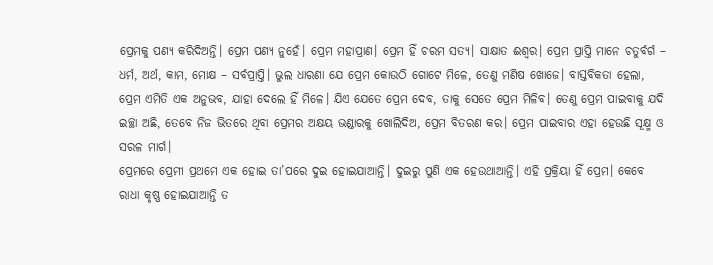ପ୍ରେମକୁ ପଣ୍ୟ କରିଦିଅନ୍ତି। ପ୍ରେମ ପଣ୍ୟ ନୁହେଁ। ପ୍ରେମ ମହାପ୍ରାଣ। ପ୍ରେମ ହିଁ ଚରମ ସତ୍ୟ। ସାକ୍ଷାତ ଈଶ୍ୱର। ପ୍ରେମ ପ୍ରାପ୍ତି ମାନେ ଚତୁର୍ବର୍ଗ – ଧର୍ମ, ଅର୍ଥ, କାମ, ମୋକ୍ଷ – ସର୍ବପ୍ରାପ୍ତି। ଭୁଲ ଧାରଣା ଯେ ପ୍ରେମ କୋଉଠି ଗୋଟେ ମିଳେ, ତେଣୁ ମଣିଷ ଖୋଜେ। ବାସ୍ତବିକତା ହେଲା, ପ୍ରେମ ଏମିତି ଏକ ଅନୁଭବ, ଯାହା ଦେଲେ ହିଁ ମିଳେ। ଯିଏ ଯେତେ ପ୍ରେମ ଦେବ, ତାକୁ ସେତେ ପ୍ରେମ ମିଳିବ। ତେଣୁ ପ୍ରେମ ପାଇବାକୁ ଯଦି ଇଚ୍ଛା ଅଛି, ତେବେ ନିଜ ଭିତରେ ଥିବା ପ୍ରେମର ଅକ୍ଷୟ ଭଣ୍ଡାରକୁ ଖୋଲିଦିଅ, ପ୍ରେମ ବିତରଣ କର। ପ୍ରେମ ପାଇବାର ଏହା ହେଉଛି ସୂକ୍ଷ୍ମ ଓ ସରଳ ମାର୍ଗ।
ପ୍ରେମରେ ପ୍ରେମୀ ପ୍ରଥମେ ଏକ ହୋଇ ତା’ପରେ ଦୁଇ ହୋଇଯାଆନ୍ତି। ଦୁଇରୁ ପୁଣି ଏକ ହେଉଥାଆନ୍ତି। ଏହି ପ୍ରକ୍ରିୟା ହିଁ ପ୍ରେମ। କେବେ ରାଧା କୃଷ୍ଣ ହୋଇଯାଆନ୍ତି ତ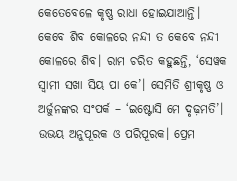କେତେବେଳେ କୃଷ୍ଣ ରାଧା ହୋଇଯାଆନ୍ତି। କେବେ ଶିବ କୋଳରେ ନନ୍ଦୀ ତ କେବେ ନନ୍ଦୀ କୋଳରେ ଶିବ। ରାମ ଚରିତ କହୁଛନ୍ତି, ‘ସେୱକ ସ୍ୱାମୀ ସଖା ସିୟ ପା କେ’। ସେମିତି ଶ୍ରୀକୃଷ୍ଣ ଓ ଅର୍ଜୁନଙ୍କର ସଂପର୍କ – ‘ଇଷ୍ଟୋସି ମେ ଦୃଢ଼ମତି’। ଉଭୟ ଅନୁପୂରକ ଓ ପରିପୂରକ। ପ୍ରେମ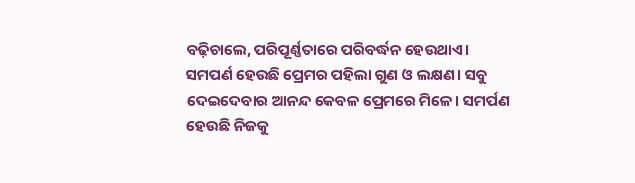ବଢ଼ିଚାଲେ, ପରିପୂର୍ଣ୍ଣତାରେ ପରିବର୍ଦ୍ଧନ ହେଉଥାଏ।
ସମପର୍ଣ ହେଉଛି ପ୍ରେମର ପହିଲା ଗୁଣ ଓ ଲକ୍ଷଣ। ସବୁ ଦେଇଦେବାର ଆନନ୍ଦ କେବଳ ପ୍ରେମରେ ମିଳେ। ସମର୍ପଣ ହେଉଛି ନିଜକୁ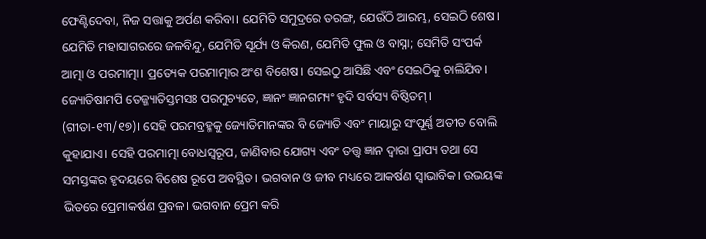ଫେଣ୍ଟିଦେବା, ନିଜ ସତ୍ତାକୁ ଅର୍ପଣ କରିବା। ଯେମିତି ସମୁଦ୍ରରେ ତରଙ୍ଗ, ଯେଉଁଠି ଆରମ୍ଭ, ସେଇଠି ଶେଷ। ଯେମିତି ମହାସାଗରରେ ଜଳବିନ୍ଦୁ, ଯେମିତି ସୂର୍ଯ୍ୟ ଓ କିରଣ, ଯେମିତି ଫୁଲ ଓ ବାସ୍ନା; ସେମିତି ସଂପର୍କ ଆତ୍ମା ଓ ପରମାତ୍ମା। ପ୍ରତ୍ୟେକ ପରମାତ୍ମାର ଅଂଶ ବିଶେଷ। ସେଇଠୁ ଆସିଛି ଏବଂ ସେଇଠିକୁ ଚାଲିଯିବ। ଜ୍ୟୋତିଷାମପି ତ‌େଜ୍ଜ୍ୟାତିସ୍ତମସଃ ପରମୁଚ୍ୟତେ, ଜ୍ଞାନଂ ଜ୍ଞାନଗମ୍ୟଂ ହୃଦି ସର୍ବସ୍ୟ ବିଷ୍ଠିତମ୍‌। (ଗୀତା-୧୩/୧୭)। ସେହି ପରମବ୍ରହ୍ମକୁ ଜ୍ୟୋତିମାନଙ୍କର ବି ଜ୍ୟୋତି ଏବଂ ମାୟାରୁ ସଂପୂର୍ଣ୍ଣ ଅତୀତ ବୋଲି କୁହାଯାଏ। ସେହି ପରମାତ୍ମା ବୋଧସ୍ୱରୂପ, ଜାଣିବାର ଯୋଗ୍ୟ ଏବଂ ତତ୍ତ୍ୱ ଜ୍ଞାନ ଦ୍ୱାରା ପ୍ରାପ୍ୟ ତଥା ସେ ସମସ୍ତଙ୍କର ହୃଦୟରେ ବିଶେଷ ରୂପେ ଅବସ୍ଥିତ। ଭଗବାନ ଓ ଜୀବ ମଧ୍ୟରେ ଆକର୍ଷଣ ସ୍ୱାଭାବିକ। ଉଭୟଙ୍କ ଭିତରେ ପ୍ରେମାକର୍ଷଣ ପ୍ରବଳ। ଭଗବାନ ପ୍ରେମ କରି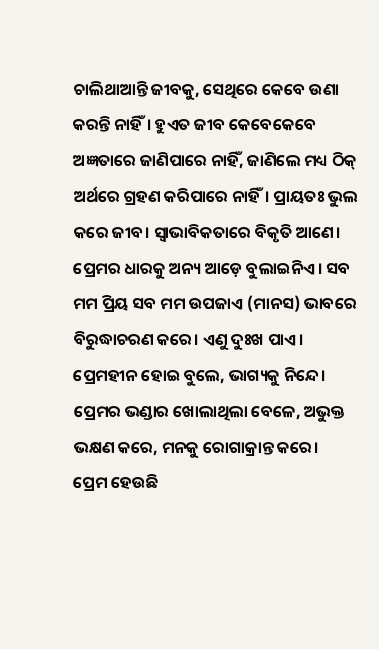ଚାଲିଥାଆନ୍ତି ଜୀବକୁ, ସେଥିରେ କେବେ ଉଣା କରନ୍ତି ନାହିଁ। ହୁଏତ ଜୀବ କେବେକେବେ ଅଜ୍ଞତାରେ ଜାଣିପାରେ ନାହିଁ, ଜାଣିଲେ ମଧ୍ୟ ଠିକ୍‌ ଅର୍ଥରେ ଗ୍ରହଣ କରିପାରେ ନାହିଁ। ପ୍ରାୟତଃ ଭୁଲ କରେ ଜୀବ। ସ୍ୱାଭାବିକତାରେ ବିକୃତି ଆଣେ। ପ୍ରେମର ଧାରକୁ ଅନ୍ୟ ଆଡ଼େ ବୁଲାଇନିଏ। ସବ ମମ ପ୍ରିୟ ସବ ମମ ଉପଜାଏ (ମାନସ) ଭାବରେ ବିରୁଦ୍ଧାଚରଣ କରେ। ଏଣୁ ଦୁଃଖ ପାଏ। ପ୍ରେମହୀନ ହୋଇ ବୁଲେ, ଭାଗ୍ୟକୁ ନିନ୍ଦେ। ପ୍ରେମର ଭଣ୍ଡାର ଖୋଲାଥିଲା ବେଳେ, ଅଭୁକ୍ତ ଭକ୍ଷଣ କରେ, ମନକୁ ରୋଗାକ୍ରାନ୍ତ କରେ।
ପ୍ରେମ ହେଉଛି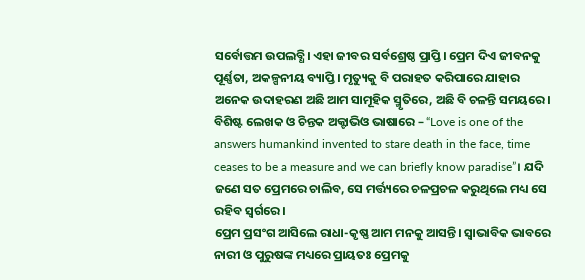ସର୍ବୋତ୍ତମ ଉପଲବ୍ଧି। ଏହା ଜୀବର ସର୍ବଶ୍ରେଷ୍ଠ ପ୍ରାପ୍ତି। ପ୍ରେମ ଦିଏ ଜୀବନକୁ ପୂର୍ଣ୍ଣତା, ଅକଳ୍ପନୀୟ ବ୍ୟାପ୍ତି। ମୃତ୍ୟୁକୁ ବି ପରାହତ କରିପାରେ ଯାହାର ଅନେକ ଉଦାହରଣ ଅଛି ଆମ ସାମୂହିକ ସ୍ମୃତିରେ, ଅଛି ବି ଚଳନ୍ତି ସମୟରେ। ବିଶିଷ୍ଟ ଲେଖକ ଓ ଚିନ୍ତକ ଅକ୍ଟାଭିଓ ଭାଷାରେ – “Love is one of the answers humankind invented to stare death in the face, time ceases to be a measure and we can briefly know paradise”। ଯଦି ଜଣେ ସତ ପ୍ରେମରେ ଚାଲିବ, ସେ ମର୍ତ୍ତ୍ୟରେ ଚଳପ୍ରଚଳ କରୁଥିଲେ ମଧ୍ୟ ସେ ରହିବ ସ୍ୱର୍ଗରେ।
ପ୍ରେମ ପ୍ରସଂଗ ଆସିଲେ ରାଧା-କୃଷ୍ଣ ଆମ ମନକୁ ଆସନ୍ତି। ସ୍ୱାଭାବିକ ଭାବରେ ନାରୀ ଓ ପୁରୁଷଙ୍କ ମଧ୍ୟରେ ପ୍ରାୟତଃ ପ୍ରେମକୁ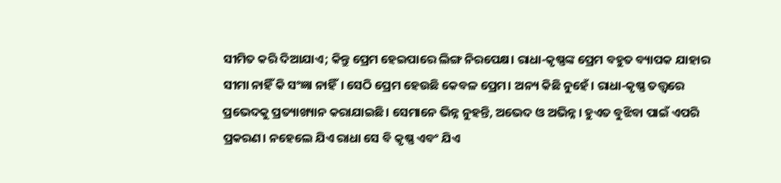ସୀମିତ କରି ଦିଆଯାଏ; କିନ୍ତୁ ପ୍ରେମ ହେଇପାରେ ଲିଙ୍ଗ ନିରପେକ୍ଷ। ରାଧା-କୃଷ୍ଣଙ୍କ ପ୍ରେମ ବହୁତ ବ୍ୟାପକ ଯାହାର ସୀମା ନାହିଁ କି ସଂଜ୍ଞା ନାହିଁ। ସେଠି ପ୍ରେମ ହେଉଛି କେବଳ ପ୍ରେମ। ଅନ୍ୟ କିଛି ନୁହେଁ। ରାଧା-କୃଷ୍ଣ ତତ୍ତ୍ୱରେ ପ୍ରଭେଦକୁ ପ୍ରତ୍ୟାଖ୍ୟାନ କରାଯାଇଛି। ସେମାନେ ଭିନ୍ନ ନୁହନ୍ତି, ଅଭେଦ ଓ ଅଭିନ୍ନ। ହୁଏତ ବୁଝିବା ପାଇଁ ଏପରି ପ୍ରକରଣ। ନହେଲେ ଯିଏ ରାଧା ସେ ବି କୃଷ୍ଣ ଏବଂ ଯିଏ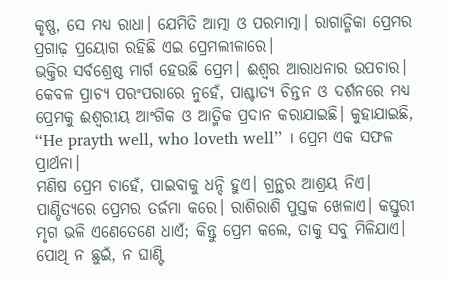କୃଷ୍ଣ, ସେ ମଧ୍ୟ ରାଧା। ଯେମିତି ଆତ୍ମା ଓ ପରମାତ୍ମା। ରାଗାତ୍ମିକା ପ୍ରେମର ପ୍ରଗାଢ଼ ପ୍ରୟୋଗ ରହିଛି ଏଇ ପ୍ରେମଲୀଳାରେ।
ଭକ୍ତିର ସର୍ବଶ୍ରେଷ୍ଠ ମାର୍ଗ ହେଉଛି ପ୍ରେମ। ଈଶ୍ୱର ଆରାଧନାର ଉପଚାର। କେବଳ ପ୍ରାଚ୍ୟ ପରଂପରାରେ ନୁହେଁ, ପାଶ୍ଚାତ୍ୟ ଚିନ୍ତନ ଓ ଦର୍ଶନରେ ମଧ୍ୟ ପ୍ରେମକୁ ଈଶ୍ୱରୀୟ ଆଂଗିକ ଓ ଆତ୍ମିକ ପ୍ରଦାନ କରାଯାଇଛି। କୁହାଯାଇଛି, ‘‘He prayth well, who loveth well’’ । ପ୍ରେମ ଏକ ସଫଳ ପ୍ରାର୍ଥନା।
ମଣିଷ ପ୍ରେମ ଚାହେଁ, ପାଇବାକୁ ଧନ୍ଦି ହୁଏ। ଗ୍ରନ୍ଥର ଆଶ୍ରୟ ନିଏ। ପାଣ୍ଡିତ୍ୟରେ ପ୍ରେମର ତର୍ଜମା କରେ। ରାଶିରାଶି ପୁସ୍ତକ ଖେଳାଏ। କସ୍ତୁରୀ ମୃଗ ଭଳି ଏଣେତେଣେ ଧାଏଁ; କିନ୍ତୁ ପ୍ରେମ କଲେ, ତାକୁ ସବୁ ମିଳିଯାଏ। ପୋଥି ନ ଛୁଇଁ, ନ ଘାଣ୍ଟି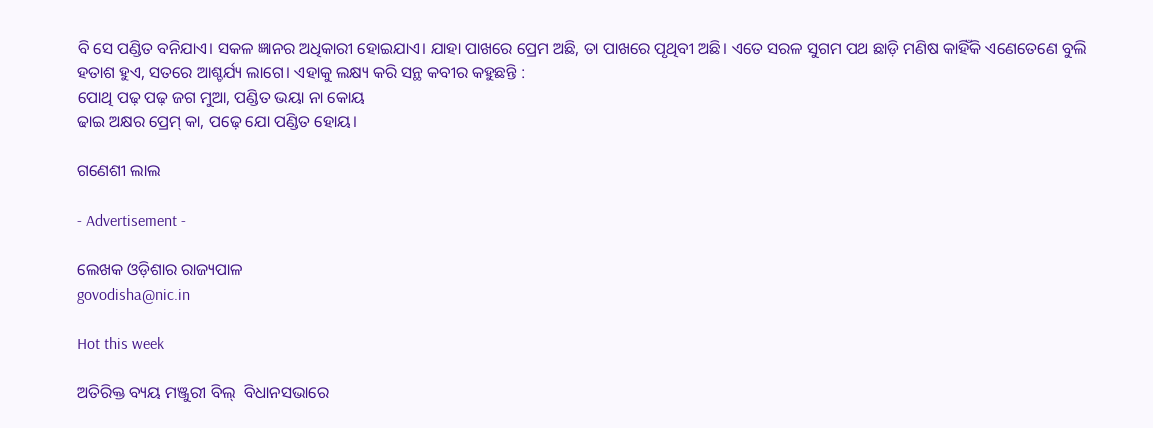ବି ସେ ପଣ୍ଡିତ ବନିଯାଏ। ସକଳ ଜ୍ଞାନର ଅଧିକାରୀ ହୋଇଯାଏ। ଯାହା ପାଖରେ ପ୍ରେମ ଅଛି, ତା ପାଖରେ ପୃଥିବୀ ଅଛି। ଏତେ ସରଳ ସୁଗମ ପଥ ଛାଡ଼ି ମଣିଷ କାହିଁକି ଏଣେତେଣେ ବୁଲି ହତାଶ ହୁଏ, ସତରେ ଆଶ୍ଚର୍ଯ୍ୟ ଲାଗେ। ଏହାକୁ ଲକ୍ଷ୍ୟ କରି ସନ୍ଥ କବୀର କହୁଛନ୍ତି :
ପୋଥି ପଢ଼ ପଢ଼ ଜଗ ମୁଆ, ପଣ୍ଡିତ ଭୟା ନା କୋୟ
ଢାଇ ଅକ୍ଷର ପ୍ରେମ୍‌ କା, ପଢ଼େ ଯୋ ପଣ୍ଡିତ ହୋୟ।

ଗଣେଶୀ ଲାଲ

- Advertisement -

ଲେଖକ ଓଡ଼ିଶାର ରାଜ୍ୟପାଳ
govodisha@nic.in

Hot this week

ଅତିରିକ୍ତ ବ୍ୟୟ ମଞ୍ଜୁରୀ ବିଲ୍  ବିଧାନସଭାରେ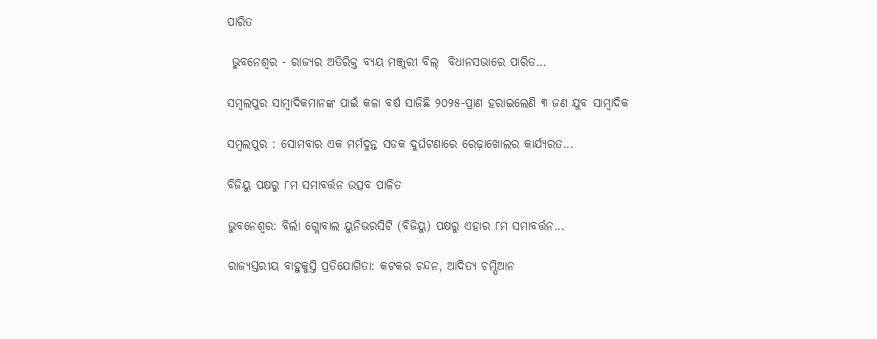ପାରିତ

 ଭୁବନେଶ୍ୱର - ରାଜ୍ୟର ଅତିରିକ୍ତ ବ୍ୟୟ ମଞ୍ଜୁରୀ ବିଲ୍  ବିଧାନସଭାରେ ପାରିତ...

ସମ୍ବଲପୁର ସାମ୍ବାଦିକମାନଙ୍କ ପାଇଁ କଳା ବର୍ଷ ସାଜିଛି ୨୦୨୫-ପ୍ରାଣ ହରାଇଲେଣି ୩ ଜଣ ଯୁବ ସାମ୍ବାଦିକ

ସମ୍ବଲପୁର : ସୋମବାର ଏକ ମର୍ମଦୁନ୍ତ ସଡକ ଦୁର୍ଘଟଣାରେ ରେଢ଼ାଖୋଲର କାର୍ଯ୍ୟରତ...

ବିଜିୟୁ ପକ୍ଷରୁ ୮ମ ସମାବର୍ତ୍ତନ ଉତ୍ସବ ପାଳିତ

ଭୁବନେଶ୍ୱର: ବିର୍ଲା ଗ୍ଲୋବାଲ ୟୁନିଭରସିଟି (ବିଜିୟୁ) ପକ୍ଷରୁ ଏହାର ୮ମ ସମାବର୍ତ୍ତନ...

ରାଜ୍ୟସ୍ତରୀୟ ବାହୁକୁସ୍ତି ପ୍ରତିଯୋଗିତା: କଟକର ଚନ୍ଦନ, ଆଦିତ୍ୟ ଚମ୍ପିଆନ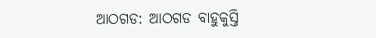ଆଠଗଡ: ଆଠଗଡ ବାହୁକୁସ୍ତି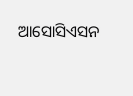ଆସୋସିଏସନ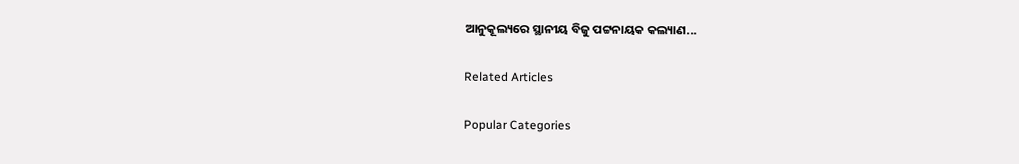ଆନୁକୂଲ୍ୟରେ ସ୍ଥାନୀୟ ବିଜୁ ପଟ୍ଟନାୟକ କଲ୍ୟାଣ...

Related Articles

Popular Categories